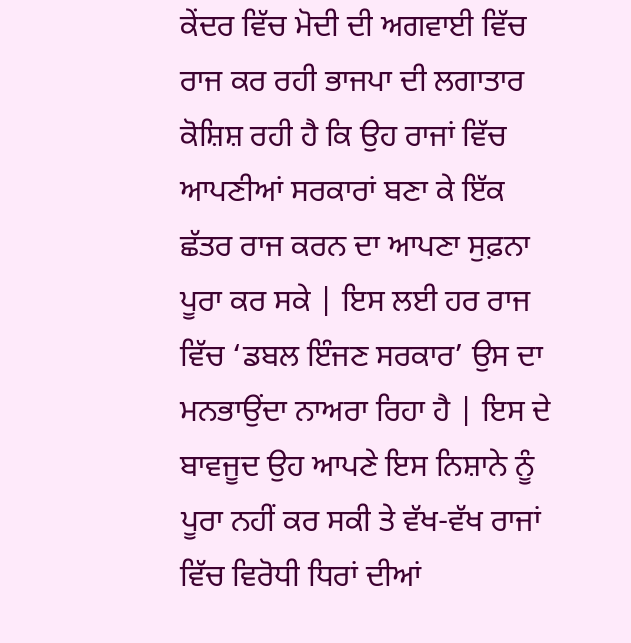ਕੇਂਦਰ ਵਿੱਚ ਮੋਦੀ ਦੀ ਅਗਵਾਈ ਵਿੱਚ ਰਾਜ ਕਰ ਰਹੀ ਭਾਜਪਾ ਦੀ ਲਗਾਤਾਰ ਕੋਸ਼ਿਸ਼ ਰਹੀ ਹੈ ਕਿ ਉਹ ਰਾਜਾਂ ਵਿੱਚ ਆਪਣੀਆਂ ਸਰਕਾਰਾਂ ਬਣਾ ਕੇ ਇੱਕ ਛੱਤਰ ਰਾਜ ਕਰਨ ਦਾ ਆਪਣਾ ਸੁਫ਼ਨਾ ਪੂਰਾ ਕਰ ਸਕੇ | ਇਸ ਲਈ ਹਰ ਰਾਜ ਵਿੱਚ ‘ਡਬਲ ਇੰਜਣ ਸਰਕਾਰ’ ਉਸ ਦਾ ਮਨਭਾਉਂਦਾ ਨਾਅਰਾ ਰਿਹਾ ਹੈ | ਇਸ ਦੇ ਬਾਵਜੂਦ ਉਹ ਆਪਣੇ ਇਸ ਨਿਸ਼ਾਨੇ ਨੂੰ ਪੂਰਾ ਨਹੀਂ ਕਰ ਸਕੀ ਤੇ ਵੱਖ-ਵੱਖ ਰਾਜਾਂ ਵਿੱਚ ਵਿਰੋਧੀ ਧਿਰਾਂ ਦੀਆਂ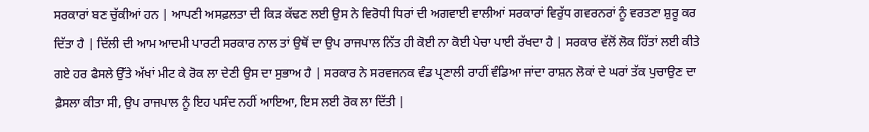ਸਰਕਾਰਾਂ ਬਣ ਚੁੱਕੀਆਂ ਹਨ | ਆਪਣੀ ਅਸਫ਼ਲਤਾ ਦੀ ਕਿੜ ਕੱਢਣ ਲਈ ਉਸ ਨੇ ਵਿਰੋਧੀ ਧਿਰਾਂ ਦੀ ਅਗਵਾਈ ਵਾਲੀਆਂ ਸਰਕਾਰਾਂ ਵਿਰੁੱਧ ਗਵਰਨਰਾਂ ਨੂੰ ਵਰਤਣਾ ਸ਼ੁਰੂ ਕਰ ਦਿੱਤਾ ਹੈ | ਦਿੱਲੀ ਦੀ ਆਮ ਆਦਮੀ ਪਾਰਟੀ ਸਰਕਾਰ ਨਾਲ ਤਾਂ ਉਥੋਂ ਦਾ ਉਪ ਰਾਜਪਾਲ ਨਿੱਤ ਹੀ ਕੋਈ ਨਾ ਕੋਈ ਪੇਚਾ ਪਾਈ ਰੱਖਦਾ ਹੈ | ਸਰਕਾਰ ਵੱਲੋਂ ਲੋਕ ਹਿੱਤਾਂ ਲਈ ਕੀਤੇ ਗਏ ਹਰ ਫੈਸਲੇ ਉੱਤੇ ਅੱਖਾਂ ਮੀਟ ਕੇ ਰੋਕ ਲਾ ਦੇਣੀ ਉਸ ਦਾ ਸੁਭਾਅ ਹੈ | ਸਰਕਾਰ ਨੇ ਸਰਵਜਨਕ ਵੰਡ ਪ੍ਰਣਾਲੀ ਰਾਹੀਂ ਵੰਡਿਆ ਜਾਂਦਾ ਰਾਸ਼ਨ ਲੋਕਾਂ ਦੇ ਘਰਾਂ ਤੱਕ ਪੁਚਾਉਣ ਦਾ ਫ਼ੈਸਲਾ ਕੀਤਾ ਸੀ, ਉਪ ਰਾਜਪਾਲ ਨੂੰ ਇਹ ਪਸੰਦ ਨਹੀਂ ਆਇਆ, ਇਸ ਲਈ ਰੋਕ ਲਾ ਦਿੱਤੀ |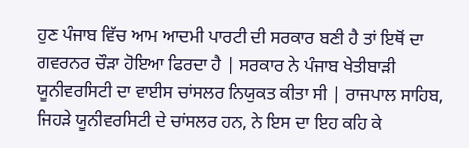ਹੁਣ ਪੰਜਾਬ ਵਿੱਚ ਆਮ ਆਦਮੀ ਪਾਰਟੀ ਦੀ ਸਰਕਾਰ ਬਣੀ ਹੈ ਤਾਂ ਇਥੋਂ ਦਾ ਗਵਰਨਰ ਚੌੜਾ ਹੋਇਆ ਫਿਰਦਾ ਹੈ | ਸਰਕਾਰ ਨੇ ਪੰਜਾਬ ਖੇਤੀਬਾੜੀ ਯੂਨੀਵਰਸਿਟੀ ਦਾ ਵਾਈਸ ਚਾਂਸਲਰ ਨਿਯੁਕਤ ਕੀਤਾ ਸੀ | ਰਾਜਪਾਲ ਸਾਹਿਬ, ਜਿਹੜੇ ਯੂਨੀਵਰਸਿਟੀ ਦੇ ਚਾਂਸਲਰ ਹਨ, ਨੇ ਇਸ ਦਾ ਇਹ ਕਹਿ ਕੇ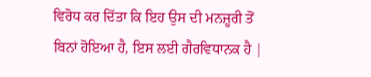ਵਿਰੋਧ ਕਰ ਦਿੱਤਾ ਕਿ ਇਹ ਉਸ ਦੀ ਮਨਜ਼ੂਰੀ ਤੋਂ ਬਿਨਾਂ ਹੋਇਆ ਹੈ, ਇਸ ਲਈ ਗੈਰਵਿਧਾਨਕ ਹੈ |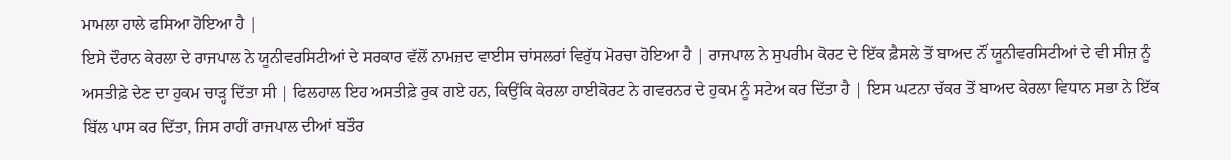ਮਾਮਲਾ ਹਾਲੇ ਫਸਿਆ ਹੋਇਆ ਹੈ |
ਇਸੇ ਦੌਰਾਨ ਕੇਰਲਾ ਦੇ ਰਾਜਪਾਲ ਨੇ ਯੂਨੀਵਰਸਿਟੀਆਂ ਦੇ ਸਰਕਾਰ ਵੱਲੋਂ ਨਾਮਜ਼ਦ ਵਾਈਸ ਚਾਂਸਲਰਾਂ ਵਿਰੁੱਧ ਮੋਰਚਾ ਹੋਇਆ ਹੈ | ਰਾਜਪਾਲ ਨੇ ਸੁਪਰੀਮ ਕੋਰਟ ਦੇ ਇੱਕ ਫ਼ੈਸਲੇ ਤੋਂ ਬਾਅਦ ਨੌਂ ਯੂਨੀਵਰਸਿਟੀਆਂ ਦੇ ਵੀ ਸੀਜ਼ ਨੂੰ ਅਸਤੀਫ਼ੇ ਦੇਣ ਦਾ ਹੁਕਮ ਚਾੜ੍ਹ ਦਿੱਤਾ ਸੀ | ਫਿਲਹਾਲ ਇਹ ਅਸਤੀਫ਼ੇ ਰੁਕ ਗਏ ਹਨ, ਕਿਉਂਕਿ ਕੇਰਲਾ ਹਾਈਕੋਰਟ ਨੇ ਗਵਰਨਰ ਦੇ ਹੁਕਮ ਨੂੰ ਸਟੇਅ ਕਰ ਦਿੱਤਾ ਹੈ | ਇਸ ਘਟਨਾ ਚੱਕਰ ਤੋਂ ਬਾਅਦ ਕੇਰਲਾ ਵਿਧਾਨ ਸਭਾ ਨੇ ਇੱਕ ਬਿੱਲ ਪਾਸ ਕਰ ਦਿੱਤਾ, ਜਿਸ ਰਾਹੀਂ ਰਾਜਪਾਲ ਦੀਆਂ ਬਤੌਰ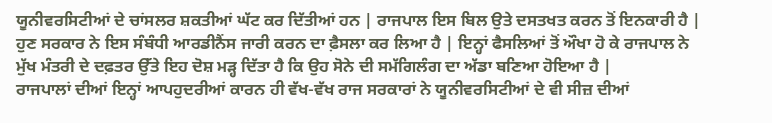ਯੂਨੀਵਰਸਿਟੀਆਂ ਦੇ ਚਾਂਸਲਰ ਸ਼ਕਤੀਆਂ ਘੱਟ ਕਰ ਦਿੱਤੀਆਂ ਹਨ | ਰਾਜਪਾਲ ਇਸ ਬਿਲ ਉਤੇ ਦਸਤਖਤ ਕਰਨ ਤੋਂ ਇਨਕਾਰੀ ਹੈ | ਹੁਣ ਸਰਕਾਰ ਨੇ ਇਸ ਸੰਬੰਧੀ ਆਰਡੀਨੈਂਸ ਜਾਰੀ ਕਰਨ ਦਾ ਫ਼ੈਸਲਾ ਕਰ ਲਿਆ ਹੈ | ਇਨ੍ਹਾਂ ਫੈਸਲਿਆਂ ਤੋਂ ਔਖਾ ਹੋ ਕੇ ਰਾਜਪਾਲ ਨੇ ਮੁੱਖ ਮੰਤਰੀ ਦੇ ਦਫ਼ਤਰ ਉੱਤੇ ਇਹ ਦੋਸ਼ ਮੜ੍ਹ ਦਿੱਤਾ ਹੈ ਕਿ ਉਹ ਸੋਨੇ ਦੀ ਸਮੱਗਿਲੰਗ ਦਾ ਅੱਡਾ ਬਣਿਆ ਹੋਇਆ ਹੈ |
ਰਾਜਪਾਲਾਂ ਦੀਆਂ ਇਨ੍ਹਾਂ ਆਪਹੁਦਰੀਆਂ ਕਾਰਨ ਹੀ ਵੱਖ-ਵੱਖ ਰਾਜ ਸਰਕਾਰਾਂ ਨੇ ਯੂਨੀਵਰਸਿਟੀਆਂ ਦੇ ਵੀ ਸੀਜ਼ ਦੀਆਂ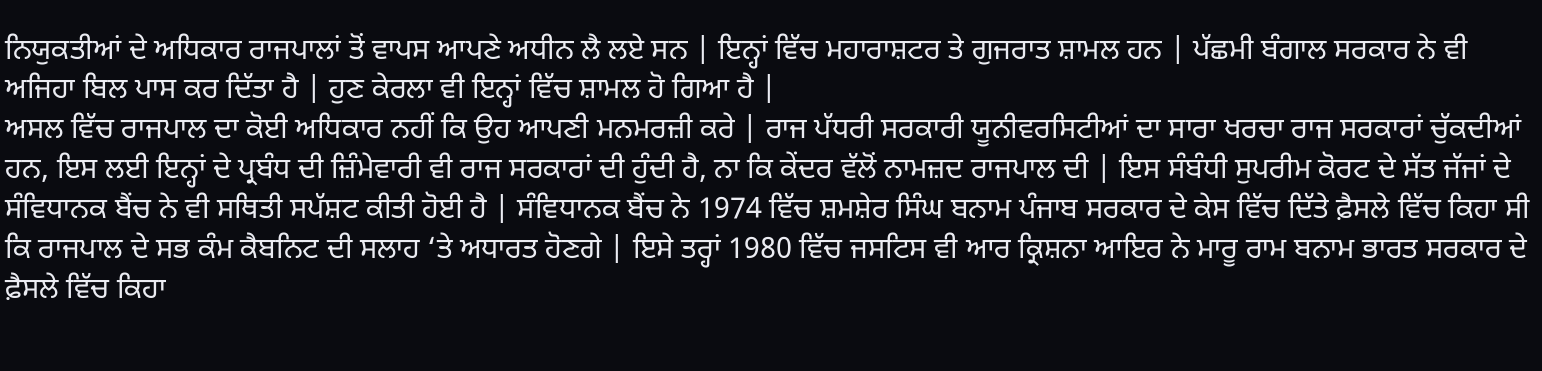ਨਿਯੁਕਤੀਆਂ ਦੇ ਅਧਿਕਾਰ ਰਾਜਪਾਲਾਂ ਤੋਂ ਵਾਪਸ ਆਪਣੇ ਅਧੀਨ ਲੈ ਲਏ ਸਨ | ਇਨ੍ਹਾਂ ਵਿੱਚ ਮਹਾਰਾਸ਼ਟਰ ਤੇ ਗੁਜਰਾਤ ਸ਼ਾਮਲ ਹਨ | ਪੱਛਮੀ ਬੰਗਾਲ ਸਰਕਾਰ ਨੇ ਵੀ ਅਜਿਹਾ ਬਿਲ ਪਾਸ ਕਰ ਦਿੱਤਾ ਹੈ | ਹੁਣ ਕੇਰਲਾ ਵੀ ਇਨ੍ਹਾਂ ਵਿੱਚ ਸ਼ਾਮਲ ਹੋ ਗਿਆ ਹੈ |
ਅਸਲ ਵਿੱਚ ਰਾਜਪਾਲ ਦਾ ਕੋਈ ਅਧਿਕਾਰ ਨਹੀਂ ਕਿ ਉਹ ਆਪਣੀ ਮਨਮਰਜ਼ੀ ਕਰੇ | ਰਾਜ ਪੱਧਰੀ ਸਰਕਾਰੀ ਯੂਨੀਵਰਸਿਟੀਆਂ ਦਾ ਸਾਰਾ ਖਰਚਾ ਰਾਜ ਸਰਕਾਰਾਂ ਚੁੱਕਦੀਆਂ ਹਨ, ਇਸ ਲਈ ਇਨ੍ਹਾਂ ਦੇ ਪ੍ਰਬੰਧ ਦੀ ਜ਼ਿੰਮੇਵਾਰੀ ਵੀ ਰਾਜ ਸਰਕਾਰਾਂ ਦੀ ਹੁੰਦੀ ਹੈ, ਨਾ ਕਿ ਕੇਂਦਰ ਵੱਲੋਂ ਨਾਮਜ਼ਦ ਰਾਜਪਾਲ ਦੀ | ਇਸ ਸੰਬੰਧੀ ਸੁਪਰੀਮ ਕੋਰਟ ਦੇ ਸੱਤ ਜੱਜਾਂ ਦੇ ਸੰਵਿਧਾਨਕ ਬੈਂਚ ਨੇ ਵੀ ਸਥਿਤੀ ਸਪੱਸ਼ਟ ਕੀਤੀ ਹੋਈ ਹੈ | ਸੰਵਿਧਾਨਕ ਬੈਂਚ ਨੇ 1974 ਵਿੱਚ ਸ਼ਮਸ਼ੇਰ ਸਿੰਘ ਬਨਾਮ ਪੰਜਾਬ ਸਰਕਾਰ ਦੇ ਕੇਸ ਵਿੱਚ ਦਿੱਤੇ ਫ਼ੈਸਲੇ ਵਿੱਚ ਕਿਹਾ ਸੀ ਕਿ ਰਾਜਪਾਲ ਦੇ ਸਭ ਕੰਮ ਕੈਬਨਿਟ ਦੀ ਸਲਾਹ ‘ਤੇ ਅਧਾਰਤ ਹੋਣਗੇ | ਇਸੇ ਤਰ੍ਹਾਂ 1980 ਵਿੱਚ ਜਸਟਿਸ ਵੀ ਆਰ ਕ੍ਰਿਸ਼ਨਾ ਆਇਰ ਨੇ ਮਾਰੂ ਰਾਮ ਬਨਾਮ ਭਾਰਤ ਸਰਕਾਰ ਦੇ ਫ਼ੈਸਲੇ ਵਿੱਚ ਕਿਹਾ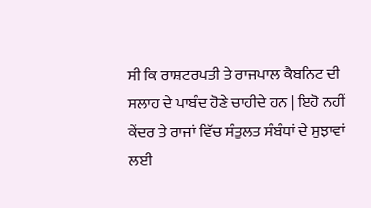ਸੀ ਕਿ ਰਾਸ਼ਟਰਪਤੀ ਤੇ ਰਾਜਪਾਲ ਕੈਬਨਿਟ ਦੀ ਸਲਾਹ ਦੇ ਪਾਬੰਦ ਹੋਣੇ ਚਾਹੀਦੇ ਹਨ | ਇਹੋ ਨਹੀਂ ਕੇਂਦਰ ਤੇ ਰਾਜਾਂ ਵਿੱਚ ਸੰਤੁਲਤ ਸੰਬੰਧਾਂ ਦੇ ਸੁਝਾਵਾਂ ਲਈ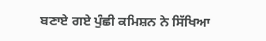ਬਣਾਏ ਗਏ ਪੁੰਛੀ ਕਮਿਸ਼ਨ ਨੇ ਸਿੱਖਿਆ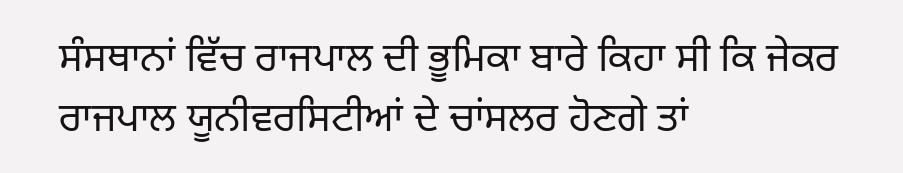ਸੰਸਥਾਨਾਂ ਵਿੱਚ ਰਾਜਪਾਲ ਦੀ ਭੂਮਿਕਾ ਬਾਰੇ ਕਿਹਾ ਸੀ ਕਿ ਜੇਕਰ ਰਾਜਪਾਲ ਯੂਨੀਵਰਸਿਟੀਆਂ ਦੇ ਚਾਂਸਲਰ ਹੋਣਗੇ ਤਾਂ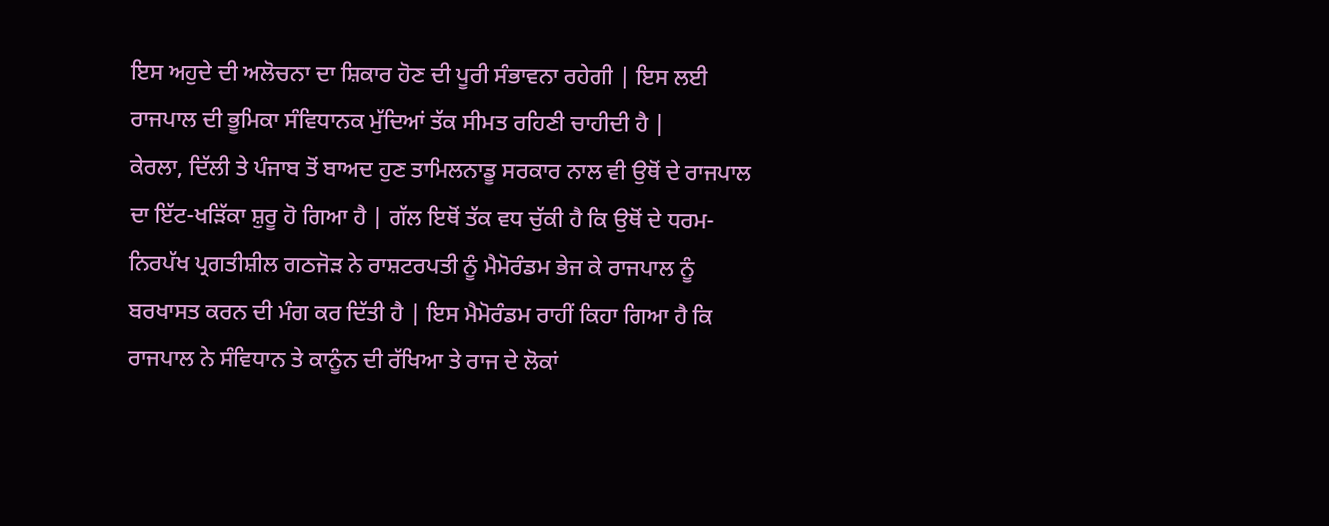ਇਸ ਅਹੁਦੇ ਦੀ ਅਲੋਚਨਾ ਦਾ ਸ਼ਿਕਾਰ ਹੋਣ ਦੀ ਪੂਰੀ ਸੰਭਾਵਨਾ ਰਹੇਗੀ | ਇਸ ਲਈ ਰਾਜਪਾਲ ਦੀ ਭੂਮਿਕਾ ਸੰਵਿਧਾਨਕ ਮੁੱਦਿਆਂ ਤੱਕ ਸੀਮਤ ਰਹਿਣੀ ਚਾਹੀਦੀ ਹੈ |
ਕੇਰਲਾ, ਦਿੱਲੀ ਤੇ ਪੰਜਾਬ ਤੋਂ ਬਾਅਦ ਹੁਣ ਤਾਮਿਲਨਾਡੂ ਸਰਕਾਰ ਨਾਲ ਵੀ ਉਥੋਂ ਦੇ ਰਾਜਪਾਲ ਦਾ ਇੱਟ-ਖੜਿੱਕਾ ਸ਼ੁਰੂ ਹੋ ਗਿਆ ਹੈ | ਗੱਲ ਇਥੋਂ ਤੱਕ ਵਧ ਚੁੱਕੀ ਹੈ ਕਿ ਉਥੋਂ ਦੇ ਧਰਮ-ਨਿਰਪੱਖ ਪ੍ਰਗਤੀਸ਼ੀਲ ਗਠਜੋੜ ਨੇ ਰਾਸ਼ਟਰਪਤੀ ਨੂੰ ਮੈਮੋਰੰਡਮ ਭੇਜ ਕੇ ਰਾਜਪਾਲ ਨੂੰ ਬਰਖਾਸਤ ਕਰਨ ਦੀ ਮੰਗ ਕਰ ਦਿੱਤੀ ਹੈ | ਇਸ ਮੈਮੋਰੰਡਮ ਰਾਹੀਂ ਕਿਹਾ ਗਿਆ ਹੈ ਕਿ ਰਾਜਪਾਲ ਨੇ ਸੰਵਿਧਾਨ ਤੇ ਕਾਨੂੰਨ ਦੀ ਰੱਖਿਆ ਤੇ ਰਾਜ ਦੇ ਲੋਕਾਂ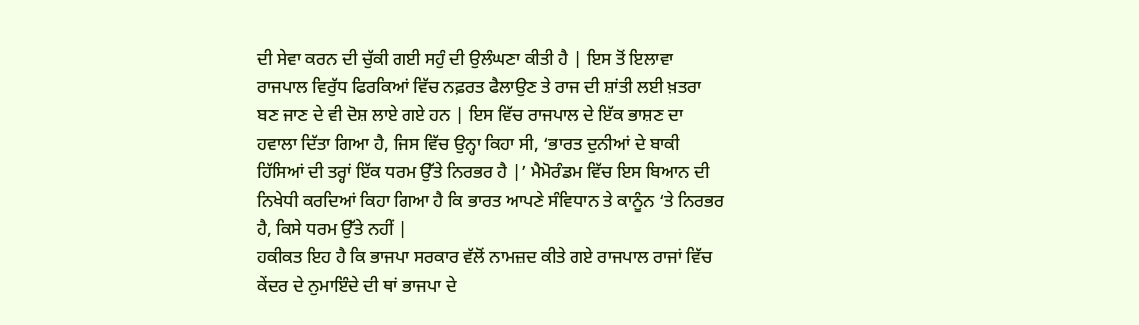ਦੀ ਸੇਵਾ ਕਰਨ ਦੀ ਚੁੱਕੀ ਗਈ ਸਹੁੰ ਦੀ ਉਲੰਘਣਾ ਕੀਤੀ ਹੈ | ਇਸ ਤੋਂ ਇਲਾਵਾ ਰਾਜਪਾਲ ਵਿਰੁੱਧ ਫਿਰਕਿਆਂ ਵਿੱਚ ਨਫ਼ਰਤ ਫੈਲਾਉਣ ਤੇ ਰਾਜ ਦੀ ਸ਼ਾਂਤੀ ਲਈ ਖ਼ਤਰਾ ਬਣ ਜਾਣ ਦੇ ਵੀ ਦੋਸ਼ ਲਾਏ ਗਏ ਹਨ | ਇਸ ਵਿੱਚ ਰਾਜਪਾਲ ਦੇ ਇੱਕ ਭਾਸ਼ਣ ਦਾ ਹਵਾਲਾ ਦਿੱਤਾ ਗਿਆ ਹੈ, ਜਿਸ ਵਿੱਚ ਉਨ੍ਹਾ ਕਿਹਾ ਸੀ, ‘ਭਾਰਤ ਦੁਨੀਆਂ ਦੇ ਬਾਕੀ ਹਿੱਸਿਆਂ ਦੀ ਤਰ੍ਹਾਂ ਇੱਕ ਧਰਮ ਉੱਤੇ ਨਿਰਭਰ ਹੈ |’ ਮੈਮੋਰੰਡਮ ਵਿੱਚ ਇਸ ਬਿਆਨ ਦੀ ਨਿਖੇਧੀ ਕਰਦਿਆਂ ਕਿਹਾ ਗਿਆ ਹੈ ਕਿ ਭਾਰਤ ਆਪਣੇ ਸੰਵਿਧਾਨ ਤੇ ਕਾਨੂੰਨ ‘ਤੇ ਨਿਰਭਰ ਹੈ, ਕਿਸੇ ਧਰਮ ਉੱਤੇ ਨਹੀਂ |
ਹਕੀਕਤ ਇਹ ਹੈ ਕਿ ਭਾਜਪਾ ਸਰਕਾਰ ਵੱਲੋਂ ਨਾਮਜ਼ਦ ਕੀਤੇ ਗਏ ਰਾਜਪਾਲ ਰਾਜਾਂ ਵਿੱਚ ਕੇਂਦਰ ਦੇ ਨੁਮਾਇੰਦੇ ਦੀ ਥਾਂ ਭਾਜਪਾ ਦੇ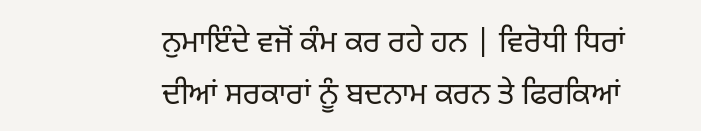ਨੁਮਾਇੰਦੇ ਵਜੋਂ ਕੰਮ ਕਰ ਰਹੇ ਹਨ | ਵਿਰੋਧੀ ਧਿਰਾਂ ਦੀਆਂ ਸਰਕਾਰਾਂ ਨੂੰ ਬਦਨਾਮ ਕਰਨ ਤੇ ਫਿਰਕਿਆਂ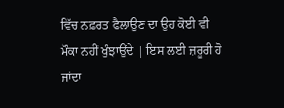ਵਿੱਚ ਨਫ਼ਰਤ ਫੈਲਾਉਣ ਦਾ ਉਹ ਕੋਈ ਵੀ ਮੌਕਾ ਨਹੀਂ ਖੁੰਝਾਉਂਦੇ | ਇਸ ਲਈ ਜ਼ਰੂਰੀ ਹੋ ਜਾਂਦਾ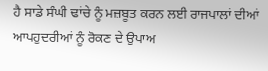ਹੈ ਸਾਡੇ ਸੰਘੀ ਢਾਂਚੇ ਨੂੰ ਮਜ਼ਬੂਤ ਕਰਨ ਲਈ ਰਾਜਪਾਲਾਂ ਦੀਆਂ ਆਪਹੁਦਰੀਆਂ ਨੂੰ ਰੋਕਣ ਦੇ ਉਪਾਅ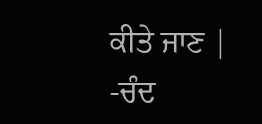ਕੀਤੇ ਜਾਣ |
-ਚੰਦ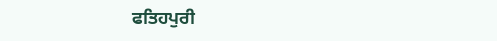ਫਤਿਹਪੁਰੀ